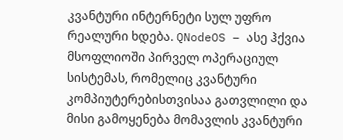კვანტური ინტერნეტი სულ უფრო რეალური ხდება. QNodeOS – ასე ჰქვია მსოფლიოში პირველ ოპერაციულ სისტემას, რომელიც კვანტური კომპიუტერებისთვისაა გათვლილი და მისი გამოყენება მომავლის კვანტური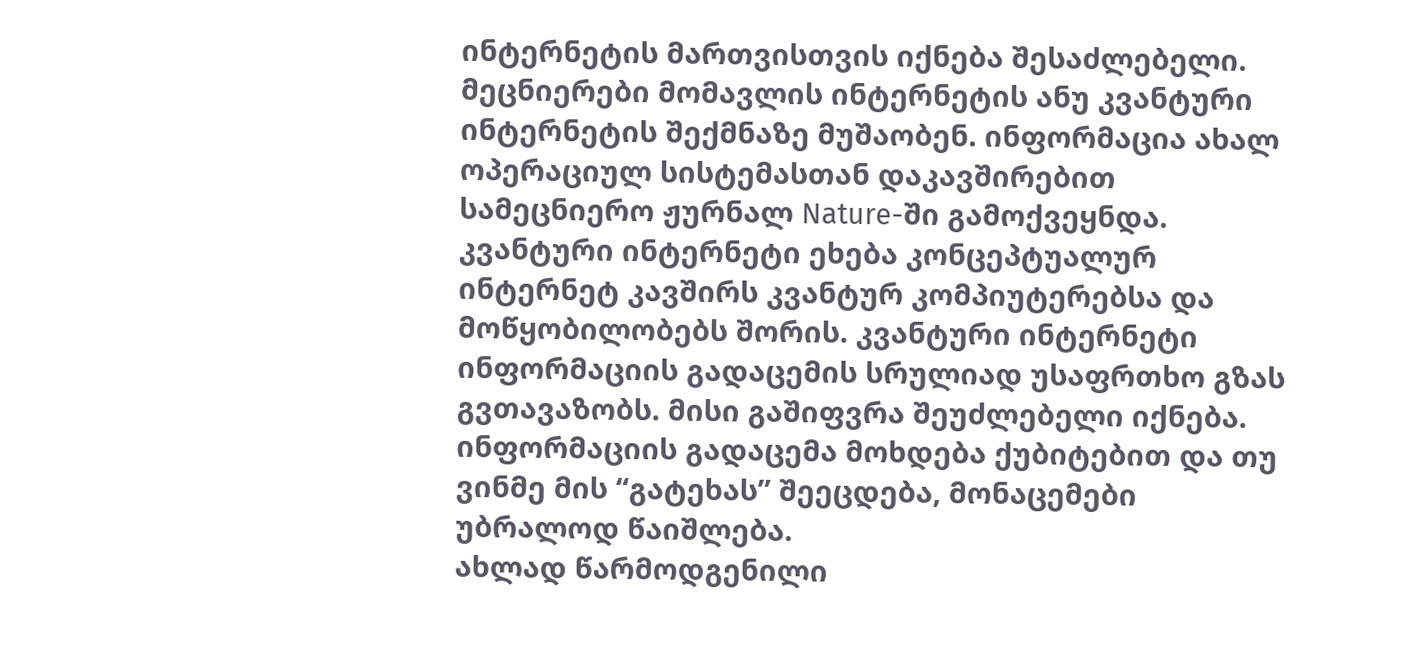ინტერნეტის მართვისთვის იქნება შესაძლებელი.
მეცნიერები მომავლის ინტერნეტის ანუ კვანტური ინტერნეტის შექმნაზე მუშაობენ. ინფორმაცია ახალ ოპერაციულ სისტემასთან დაკავშირებით სამეცნიერო ჟურნალ Nature-ში გამოქვეყნდა.
კვანტური ინტერნეტი ეხება კონცეპტუალურ ინტერნეტ კავშირს კვანტურ კომპიუტერებსა და მოწყობილობებს შორის. კვანტური ინტერნეტი ინფორმაციის გადაცემის სრულიად უსაფრთხო გზას გვთავაზობს. მისი გაშიფვრა შეუძლებელი იქნება. ინფორმაციის გადაცემა მოხდება ქუბიტებით და თუ ვინმე მის “გატეხას” შეეცდება, მონაცემები უბრალოდ წაიშლება.
ახლად წარმოდგენილი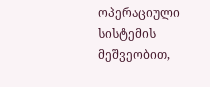ოპერაციული სისტემის მეშვეობით,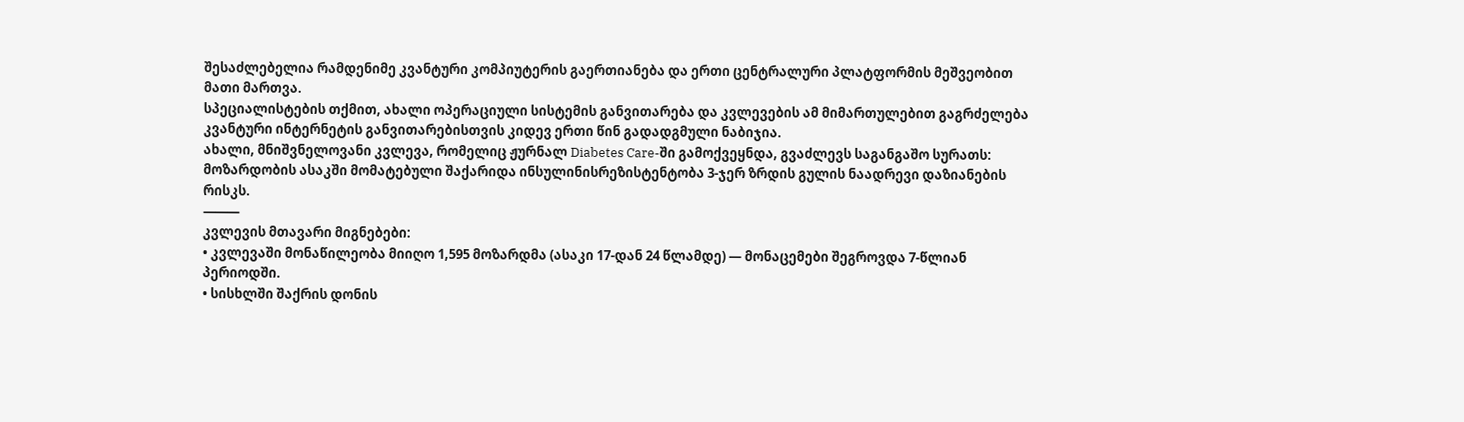შესაძლებელია რამდენიმე კვანტური კომპიუტერის გაერთიანება და ერთი ცენტრალური პლატფორმის მეშვეობით მათი მართვა.
სპეციალისტების თქმით, ახალი ოპერაციული სისტემის განვითარება და კვლევების ამ მიმართულებით გაგრძელება კვანტური ინტერნეტის განვითარებისთვის კიდევ ერთი წინ გადადგმული ნაბიჯია.
ახალი, მნიშვნელოვანი კვლევა, რომელიც ჟურნალ Diabetes Care-ში გამოქვეყნდა, გვაძლევს საგანგაშო სურათს:
მოზარდობის ასაკში მომატებული შაქარიდა ინსულინისრეზისტენტობა 3-ჯერ ზრდის გულის ნაადრევი დაზიანების რისკს.
⸻
კვლევის მთავარი მიგნებები:
• კვლევაში მონაწილეობა მიიღო 1,595 მოზარდმა (ასაკი 17-დან 24 წლამდე) — მონაცემები შეგროვდა 7-წლიან პერიოდში.
• სისხლში შაქრის დონის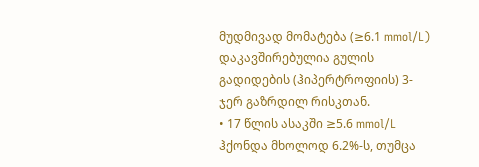მუდმივად მომატება (≥6.1 mmol/L) დაკავშირებულია გულის გადიდების (ჰიპერტროფიის) 3-ჯერ გაზრდილ რისკთან.
• 17 წლის ასაკში ≥5.6 mmol/L ჰქონდა მხოლოდ 6.2%-ს, თუმცა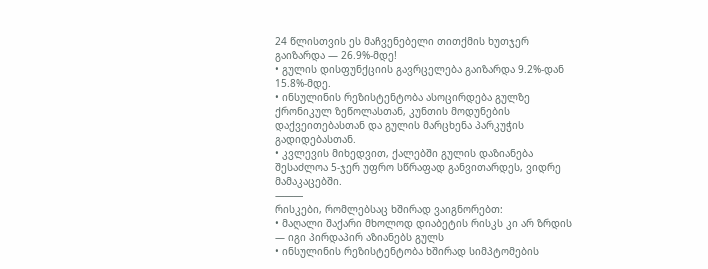24 წლისთვის ეს მაჩვენებელი თითქმის ხუთჯერ გაიზარდა — 26.9%-მდე!
• გულის დისფუნქციის გავრცელება გაიზარდა 9.2%-დან 15.8%-მდე.
• ინსულინის რეზისტენტობა ასოცირდება გულზე ქრონიკულ ზეწოლასთან, კუნთის მოდუნების დაქვეითებასთან და გულის მარცხენა პარკუჭის გადიდებასთან.
• კვლევის მიხედვით, ქალებში გულის დაზიანება შესაძლოა 5-ჯერ უფრო სწრაფად განვითარდეს, ვიდრე მამაკაცებში.
⸻
რისკები, რომლებსაც ხშირად ვაიგნორებთ:
• მაღალი შაქარი მხოლოდ დიაბეტის რისკს კი არ ზრდის — იგი პირდაპირ აზიანებს გულს
• ინსულინის რეზისტენტობა ხშირად სიმპტომების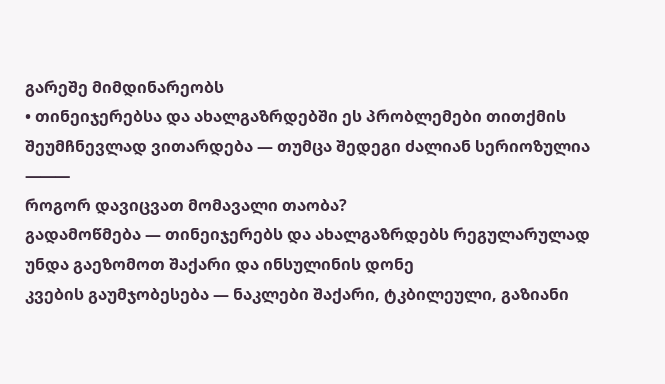გარეშე მიმდინარეობს
• თინეიჯერებსა და ახალგაზრდებში ეს პრობლემები თითქმის შეუმჩნევლად ვითარდება — თუმცა შედეგი ძალიან სერიოზულია
⸻
როგორ დავიცვათ მომავალი თაობა?
გადამოწმება — თინეიჯერებს და ახალგაზრდებს რეგულარულად უნდა გაეზომოთ შაქარი და ინსულინის დონე
კვების გაუმჯობესება — ნაკლები შაქარი, ტკბილეული, გაზიანი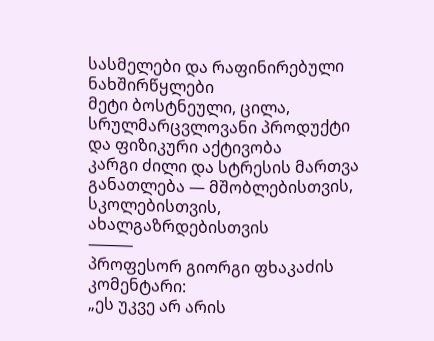სასმელები და რაფინირებული ნახშირწყლები
მეტი ბოსტნეული, ცილა, სრულმარცვლოვანი პროდუქტი და ფიზიკური აქტივობა
კარგი ძილი და სტრესის მართვა
განათლება — მშობლებისთვის, სკოლებისთვის, ახალგაზრდებისთვის
⸻
პროფესორ გიორგი ფხაკაძის კომენტარი:
„ეს უკვე არ არის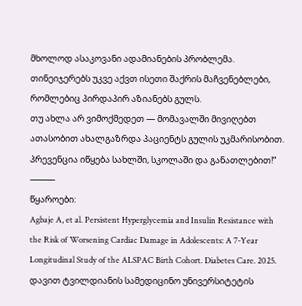მხოლოდ ასაკოვანი ადამიანების პრობლემა.
თინეიჯერებს უკვე აქვთ ისეთი შაქრის მაჩვენებლები, რომლებიც პირდაპირ აზიანებს გულს.
თუ ახლა არ ვიმოქმედეთ — მომავალში მივიღებთ ათასობით ახალგაზრდა პაციენტს გულის უკმარისობით.
პრევენცია იწყება სახლში, სკოლაში და განათლებით!“
⸻
წყაროები:
Agbaje A, et al. Persistent Hyperglycemia and Insulin Resistance with the Risk of Worsening Cardiac Damage in Adolescents: A 7-Year Longitudinal Study of the ALSPAC Birth Cohort. Diabetes Care. 2025.
დავით ტვილდიანის სამედიცინო უნივერსიტეტის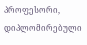პროფესორი, დიპლომირებული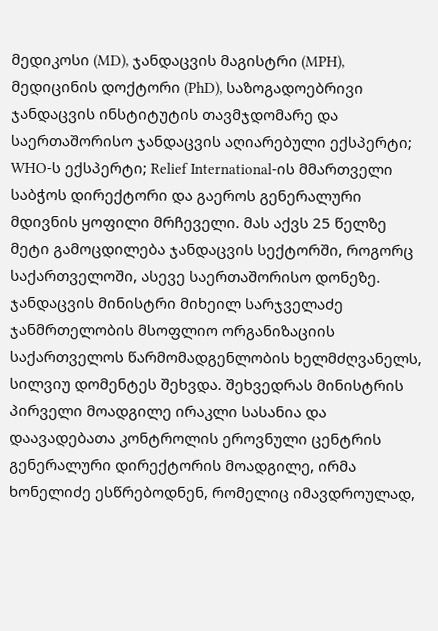მედიკოსი (MD), ჯანდაცვის მაგისტრი (MPH), მედიცინის დოქტორი (PhD), საზოგადოებრივი ჯანდაცვის ინსტიტუტის თავმჯდომარე და საერთაშორისო ჯანდაცვის აღიარებული ექსპერტი; WHO-ს ექსპერტი; Relief International-ის მმართველი საბჭოს დირექტორი და გაეროს გენერალური მდივნის ყოფილი მრჩეველი. მას აქვს 25 წელზე მეტი გამოცდილება ჯანდაცვის სექტორში, როგორც საქართველოში, ასევე საერთაშორისო დონეზე.
ჯანდაცვის მინისტრი მიხეილ სარჯველაძე ჯანმრთელობის მსოფლიო ორგანიზაციის საქართველოს წარმომადგენლობის ხელმძღვანელს, სილვიუ დომენტეს შეხვდა. შეხვედრას მინისტრის პირველი მოადგილე ირაკლი სასანია და დაავადებათა კონტროლის ეროვნული ცენტრის გენერალური დირექტორის მოადგილე, ირმა ხონელიძე ესწრებოდნენ, რომელიც იმავდროულად,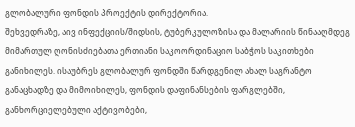გლობალური ფონდის პროექტის დირექტორია.
შეხვედრაზე, აივ ინფექციის/შიდსის, ტუბერკულოზისა და მალარიის წინააღმდეგ მიმართულ ღონისძიებათა ერთიანი საკოორდინაციო საბჭოს საკითხები განიხილეს. ისაუბრეს გლობალურ ფონდში წარდგენილ ახალ საგრანტო განაცხადზე და მიმოიხილეს, ფონდის დაფინანსების ფარგლებში, განხორციელებული აქტივობები,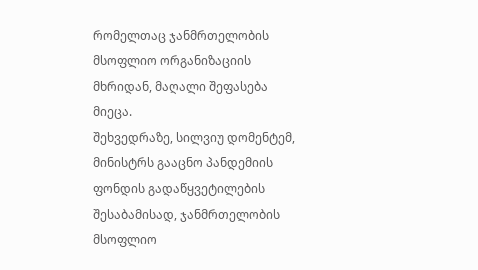რომელთაც ჯანმრთელობის მსოფლიო ორგანიზაციის მხრიდან, მაღალი შეფასება მიეცა.
შეხვედრაზე, სილვიუ დომენტემ, მინისტრს გააცნო პანდემიის ფონდის გადაწყვეტილების შესაბამისად, ჯანმრთელობის მსოფლიო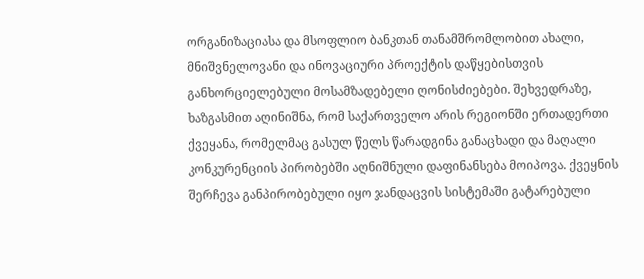ორგანიზაციასა და მსოფლიო ბანკთან თანამშრომლობით ახალი, მნიშვნელოვანი და ინოვაციური პროექტის დაწყებისთვის განხორციელებული მოსამზადებელი ღონისძიებები. შეხვედრაზე, ხაზგასმით აღინიშნა, რომ საქართველო არის რეგიონში ერთადერთი ქვეყანა, რომელმაც გასულ წელს წარადგინა განაცხადი და მაღალი კონკურენციის პირობებში აღნიშნული დაფინანსება მოიპოვა. ქვეყნის შერჩევა განპირობებული იყო ჯანდაცვის სისტემაში გატარებული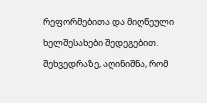რეფორმებითა და მიღწეული ხელშესახები შედეგებით.
შეხვედრაზე, აღინიშნა, რომ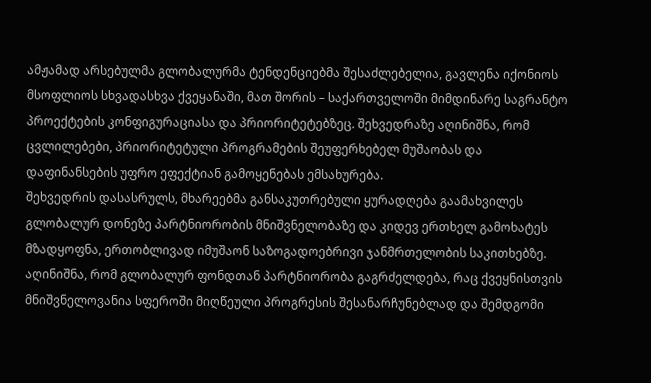ამჟამად არსებულმა გლობალურმა ტენდენციებმა შესაძლებელია, გავლენა იქონიოს მსოფლიოს სხვადასხვა ქვეყანაში, მათ შორის – საქართველოში მიმდინარე საგრანტო პროექტების კონფიგურაციასა და პრიორიტეტებზეც. შეხვედრაზე აღინიშნა, რომ ცვლილებები, პრიორიტეტული პროგრამების შეუფერხებელ მუშაობას და დაფინანსების უფრო ეფექტიან გამოყენებას ემსახურება.
შეხვედრის დასასრულს, მხარეებმა განსაკუთრებული ყურადღება გაამახვილეს გლობალურ დონეზე პარტნიორობის მნიშვნელობაზე და კიდევ ერთხელ გამოხატეს მზადყოფნა, ერთობლივად იმუშაონ საზოგადოებრივი ჯანმრთელობის საკითხებზე. აღინიშნა, რომ გლობალურ ფონდთან პარტნიორობა გაგრძელდება, რაც ქვეყნისთვის მნიშვნელოვანია სფეროში მიღწეული პროგრესის შესანარჩუნებლად და შემდგომი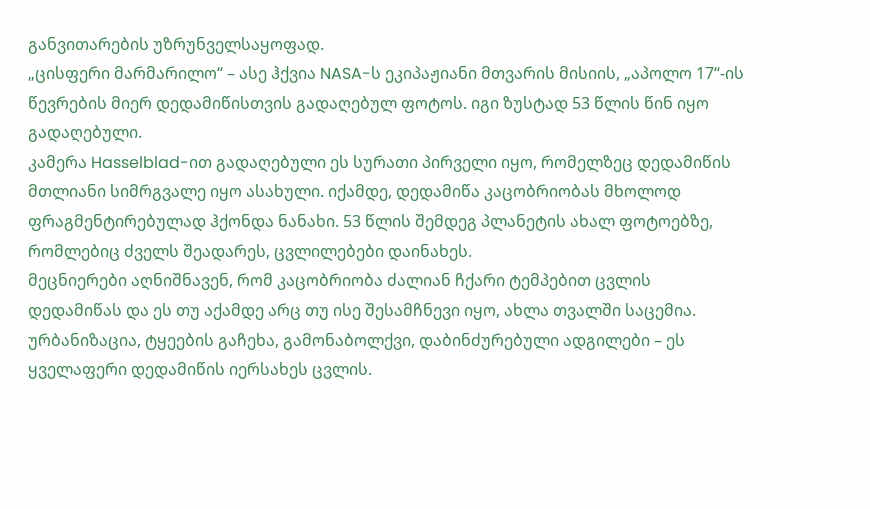განვითარების უზრუნველსაყოფად.
„ცისფერი მარმარილო“ – ასე ჰქვია NASA-ს ეკიპაჟიანი მთვარის მისიის, „აპოლო 17“-ის წევრების მიერ დედამიწისთვის გადაღებულ ფოტოს. იგი ზუსტად 53 წლის წინ იყო გადაღებული.
კამერა Hasselblad-ით გადაღებული ეს სურათი პირველი იყო, რომელზეც დედამიწის მთლიანი სიმრგვალე იყო ასახული. იქამდე, დედამიწა კაცობრიობას მხოლოდ ფრაგმენტირებულად ჰქონდა ნანახი. 53 წლის შემდეგ პლანეტის ახალ ფოტოებზე, რომლებიც ძველს შეადარეს, ცვლილებები დაინახეს.
მეცნიერები აღნიშნავენ, რომ კაცობრიობა ძალიან ჩქარი ტემპებით ცვლის დედამიწას და ეს თუ აქამდე არც თუ ისე შესამჩნევი იყო, ახლა თვალში საცემია. ურბანიზაცია, ტყეების გაჩეხა, გამონაბოლქვი, დაბინძურებული ადგილები – ეს ყველაფერი დედამიწის იერსახეს ცვლის.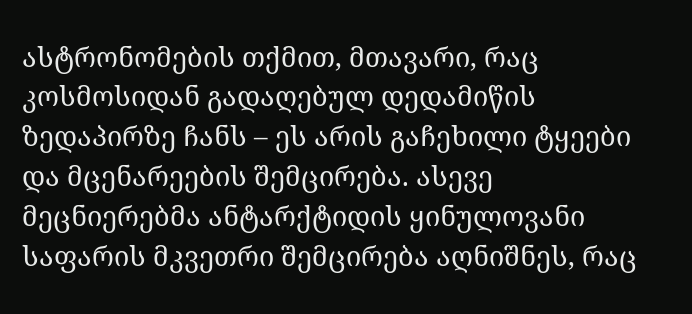ასტრონომების თქმით, მთავარი, რაც კოსმოსიდან გადაღებულ დედამიწის ზედაპირზე ჩანს – ეს არის გაჩეხილი ტყეები და მცენარეების შემცირება. ასევე მეცნიერებმა ანტარქტიდის ყინულოვანი საფარის მკვეთრი შემცირება აღნიშნეს, რაც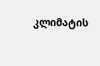კლიმატის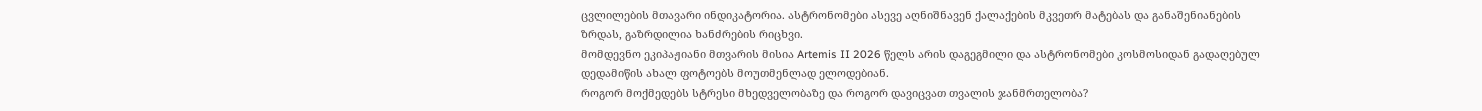ცვლილების მთავარი ინდიკატორია. ასტრონომები ასევე აღნიშნავენ ქალაქების მკვეთრ მატებას და განაშენიანების ზრდას, გაზრდილია ხანძრების რიცხვი.
მომდევნო ეკიპაჟიანი მთვარის მისია Artemis II 2026 წელს არის დაგეგმილი და ასტრონომები კოსმოსიდან გადაღებულ დედამიწის ახალ ფოტოებს მოუთმენლად ელოდებიან.
როგორ მოქმედებს სტრესი მხედველობაზე და როგორ დავიცვათ თვალის ჯანმრთელობა?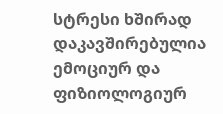სტრესი ხშირად დაკავშირებულია ემოციურ და ფიზიოლოგიურ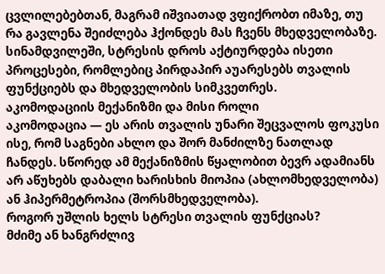ცვლილებებთან, მაგრამ იშვიათად ვფიქრობთ იმაზე, თუ რა გავლენა შეიძლება ჰქონდეს მას ჩვენს მხედველობაზე. სინამდვილეში, სტრესის დროს აქტიურდება ისეთი პროცესები, რომლებიც პირდაპირ აუარესებს თვალის ფუნქციებს და მხედველობის სიმკვეთრეს.
აკომოდაციის მექანიზმი და მისი როლი
აკომოდაცია — ეს არის თვალის უნარი შეცვალოს ფოკუსი ისე, რომ საგნები ახლო და შორ მანძილზე ნათლად ჩანდეს. სწორედ ამ მექანიზმის წყალობით ბევრ ადამიანს არ აწუხებს დაბალი ხარისხის მიოპია (ახლომხედველობა) ან ჰიპერმეტროპია (შორსმხედველობა).
როგორ უშლის ხელს სტრესი თვალის ფუნქციას?
მძიმე ან ხანგრძლივ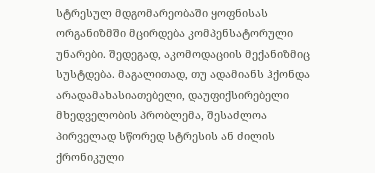სტრესულ მდგომარეობაში ყოფნისას ორგანიზმში მცირდება კომპენსატორული უნარები. შედეგად, აკომოდაციის მექანიზმიც სუსტდება. მაგალითად, თუ ადამიანს ჰქონდა არადამახასიათებელი, დაუფიქსირებელი მხედველობის პრობლემა, შესაძლოა პირველად სწორედ სტრესის ან ძილის ქრონიკული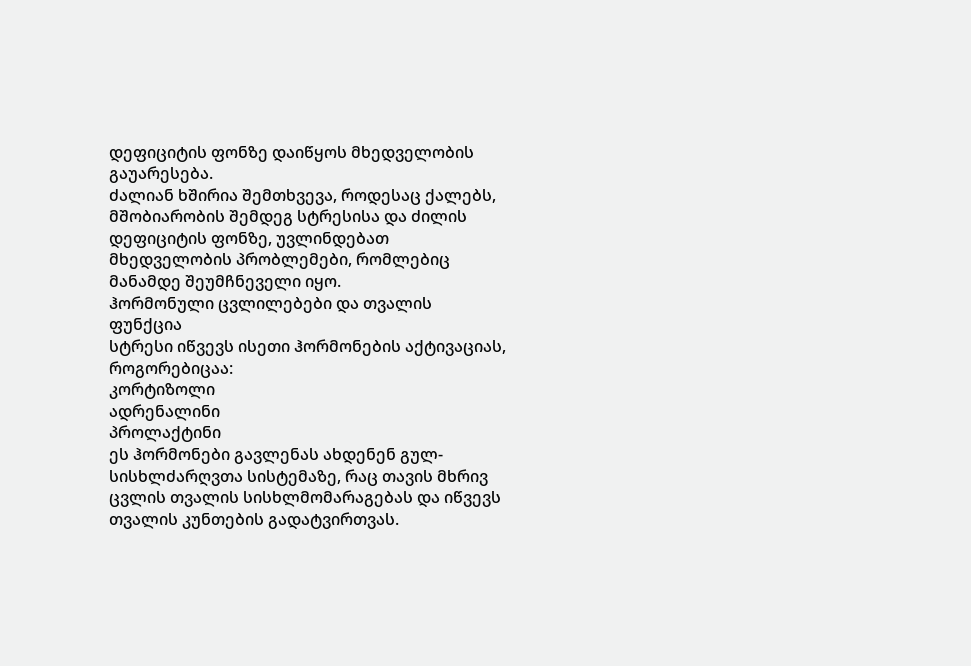დეფიციტის ფონზე დაიწყოს მხედველობის გაუარესება.
ძალიან ხშირია შემთხვევა, როდესაც ქალებს, მშობიარობის შემდეგ სტრესისა და ძილის დეფიციტის ფონზე, უვლინდებათ მხედველობის პრობლემები, რომლებიც მანამდე შეუმჩნეველი იყო.
ჰორმონული ცვლილებები და თვალის ფუნქცია
სტრესი იწვევს ისეთი ჰორმონების აქტივაციას, როგორებიცაა:
კორტიზოლი
ადრენალინი
პროლაქტინი
ეს ჰორმონები გავლენას ახდენენ გულ-სისხლძარღვთა სისტემაზე, რაც თავის მხრივ ცვლის თვალის სისხლმომარაგებას და იწვევს თვალის კუნთების გადატვირთვას.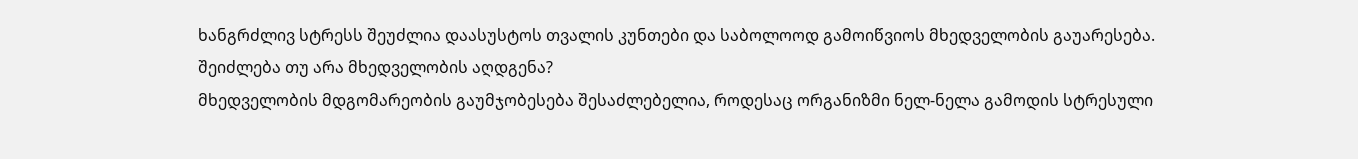ხანგრძლივ სტრესს შეუძლია დაასუსტოს თვალის კუნთები და საბოლოოდ გამოიწვიოს მხედველობის გაუარესება.
შეიძლება თუ არა მხედველობის აღდგენა?
მხედველობის მდგომარეობის გაუმჯობესება შესაძლებელია, როდესაც ორგანიზმი ნელ-ნელა გამოდის სტრესული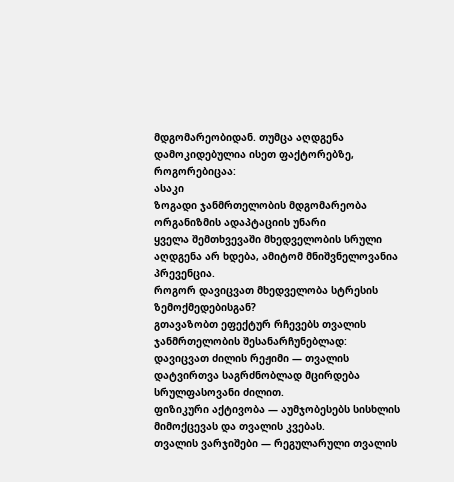მდგომარეობიდან. თუმცა აღდგენა დამოკიდებულია ისეთ ფაქტორებზე, როგორებიცაა:
ასაკი
ზოგადი ჯანმრთელობის მდგომარეობა
ორგანიზმის ადაპტაციის უნარი
ყველა შემთხვევაში მხედველობის სრული აღდგენა არ ხდება, ამიტომ მნიშვნელოვანია პრევენცია.
როგორ დავიცვათ მხედველობა სტრესის ზემოქმედებისგან?
გთავაზობთ ეფექტურ რჩევებს თვალის ჯანმრთელობის შესანარჩუნებლად:
დავიცვათ ძილის რეჟიმი — თვალის დატვირთვა საგრძნობლად მცირდება სრულფასოვანი ძილით.
ფიზიკური აქტივობა — აუმჯობესებს სისხლის მიმოქცევას და თვალის კვებას.
თვალის ვარჯიშები — რეგულარული თვალის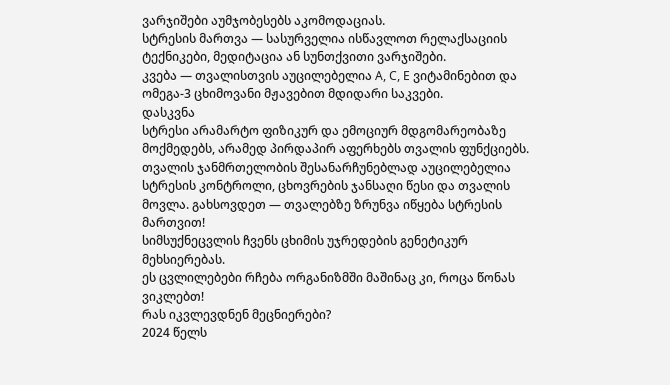ვარჯიშები აუმჯობესებს აკომოდაციას.
სტრესის მართვა — სასურველია ისწავლოთ რელაქსაციის ტექნიკები, მედიტაცია ან სუნთქვითი ვარჯიშები.
კვება — თვალისთვის აუცილებელია A, C, E ვიტამინებით და ომეგა-3 ცხიმოვანი მჟავებით მდიდარი საკვები.
დასკვნა
სტრესი არამარტო ფიზიკურ და ემოციურ მდგომარეობაზე მოქმედებს, არამედ პირდაპირ აფერხებს თვალის ფუნქციებს. თვალის ჯანმრთელობის შესანარჩუნებლად აუცილებელია სტრესის კონტროლი, ცხოვრების ჯანსაღი წესი და თვალის მოვლა. გახსოვდეთ — თვალებზე ზრუნვა იწყება სტრესის მართვით!
სიმსუქნეცვლის ჩვენს ცხიმის უჯრედების გენეტიკურ მეხსიერებას.
ეს ცვლილებები რჩება ორგანიზმში მაშინაც კი, როცა წონას ვიკლებთ!
რას იკვლევდნენ მეცნიერები?
2024 წელს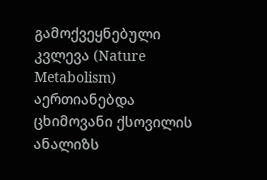გამოქვეყნებული კვლევა (Nature Metabolism) აერთიანებდა ცხიმოვანი ქსოვილის ანალიზს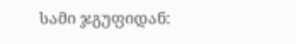სამი ჯგუფიდან: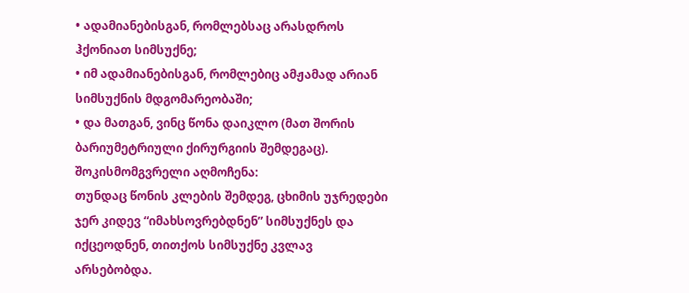• ადამიანებისგან, რომლებსაც არასდროს ჰქონიათ სიმსუქნე;
• იმ ადამიანებისგან, რომლებიც ამჟამად არიან სიმსუქნის მდგომარეობაში;
• და მათგან, ვინც წონა დაიკლო (მათ შორის ბარიუმეტრიული ქირურგიის შემდეგაც).
შოკისმომგვრელი აღმოჩენა:
თუნდაც წონის კლების შემდეგ, ცხიმის უჯრედები ჯერ კიდევ “იმახსოვრებდნენ” სიმსუქნეს და იქცეოდნენ, თითქოს სიმსუქნე კვლავ არსებობდა.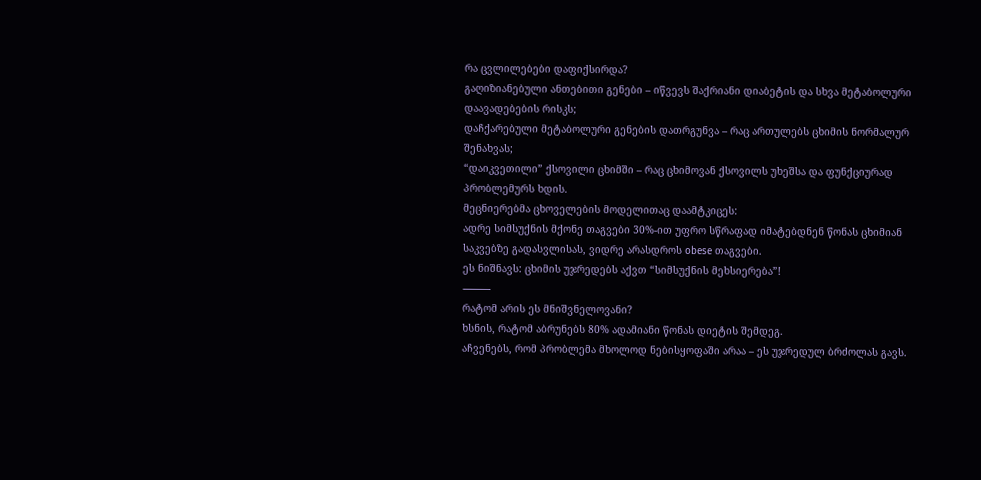რა ცვლილებები დაფიქსირდა?
გაღიზიანებული ანთებითი გენები – იწვევს შაქრიანი დიაბეტის და სხვა მეტაბოლური დაავადებების რისკს;
დაჩქარებული მეტაბოლური გენების დათრგუნვა – რაც ართულებს ცხიმის ნორმალურ შენახვას;
“დაიკვეთილი” ქსოვილი ცხიმში – რაც ცხიმოვან ქსოვილს უხეშსა და ფუნქციურად პრობლემურს ხდის.
მეცნიერებმა ცხოველების მოდელითაც დაამტკიცეს:
ადრე სიმსუქნის მქონე თაგვები 30%-ით უფრო სწრაფად იმატებდნენ წონას ცხიმიან საკვებზე გადასვლისას, ვიდრე არასდროს obese თაგვები.
ეს ნიშნავს: ცხიმის უჯრედებს აქვთ “სიმსუქნის მეხსიერება”!
⸻
რატომ არის ეს მნიშვნელოვანი?
ხსნის, რატომ აბრუნებს 80% ადამიანი წონას დიეტის შემდეგ.
აჩვენებს, რომ პრობლემა მხოლოდ ნებისყოფაში არაა – ეს უჯრედულ ბრძოლას გავს.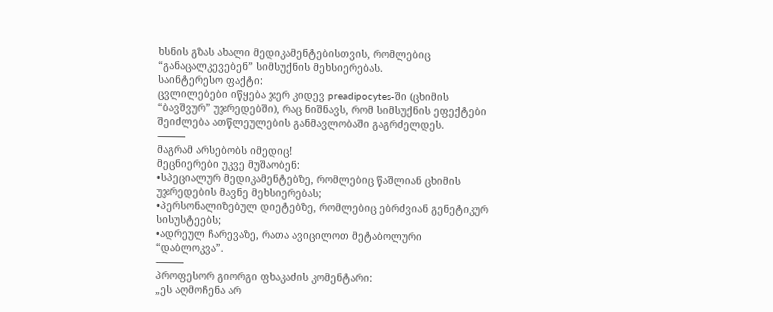ხსნის გზას ახალი მედიკამენტებისთვის, რომლებიც “განაცალკევებენ” სიმსუქნის მეხსიერებას.
საინტერესო ფაქტი:
ცვლილებები იწყება ჯერ კიდევ preadipocytes-ში (ცხიმის “ბავშვურ” უჯრედებში), რაც ნიშნავს, რომ სიმსუქნის ეფექტები შეიძლება ათწლეულების განმავლობაში გაგრძელდეს.
⸻
მაგრამ არსებობს იმედიც!
მეცნიერები უკვე მუშაობენ:
•სპეციალურ მედიკამენტებზე, რომლებიც წაშლიან ცხიმის უჯრედების მავნე მეხსიერებას;
•პერსონალიზებულ დიეტებზე, რომლებიც ებრძვიან გენეტიკურ სისუსტეებს;
•ადრეულ ჩარევაზე, რათა ავიცილოთ მეტაბოლური “დაბლოკვა”.
⸻
პროფესორ გიორგი ფხაკაძის კომენტარი:
„ეს აღმოჩენა არ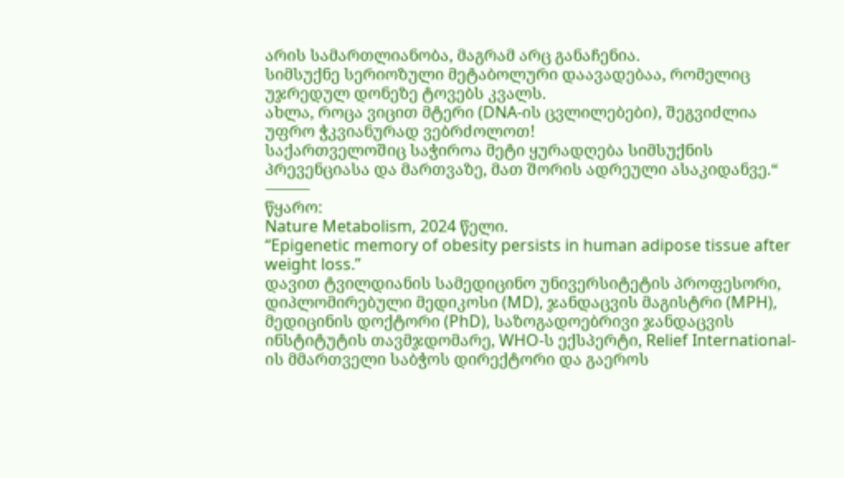არის სამართლიანობა, მაგრამ არც განაჩენია.
სიმსუქნე სერიოზული მეტაბოლური დაავადებაა, რომელიც უჯრედულ დონეზე ტოვებს კვალს.
ახლა, როცა ვიცით მტერი (DNA-ის ცვლილებები), შეგვიძლია უფრო ჭკვიანურად ვებრძოლოთ!
საქართველოშიც საჭიროა მეტი ყურადღება სიმსუქნის პრევენციასა და მართვაზე, მათ შორის ადრეული ასაკიდანვე.“
⸻
წყარო:
Nature Metabolism, 2024 წელი.
“Epigenetic memory of obesity persists in human adipose tissue after weight loss.”
დავით ტვილდიანის სამედიცინო უნივერსიტეტის პროფესორი, დიპლომირებული მედიკოსი (MD), ჯანდაცვის მაგისტრი (MPH), მედიცინის დოქტორი (PhD), საზოგადოებრივი ჯანდაცვის ინსტიტუტის თავმჯდომარე, WHO-ს ექსპერტი, Relief International-ის მმართველი საბჭოს დირექტორი და გაეროს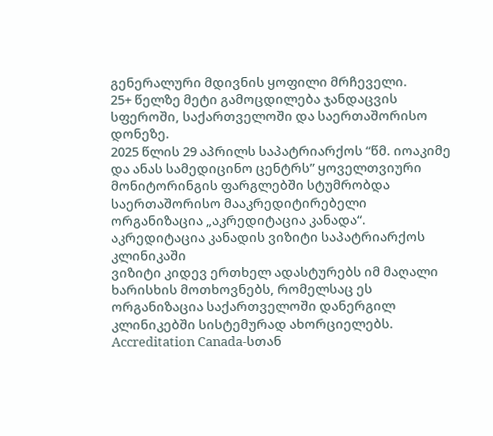გენერალური მდივნის ყოფილი მრჩეველი.
25+ წელზე მეტი გამოცდილება ჯანდაცვის სფეროში, საქართველოში და საერთაშორისო დონეზე.
2025 წლის 29 აპრილს საპატრიარქოს “წმ. იოაკიმე და ანას სამედიცინო ცენტრს” ყოველთვიური მონიტორინგის ფარგლებში სტუმრობდა საერთაშორისო მააკრედიტირებელი ორგანიზაცია „აკრედიტაცია კანადა“.
აკრედიტაცია კანადის ვიზიტი საპატრიარქოს კლინიკაში
ვიზიტი კიდევ ერთხელ ადასტურებს იმ მაღალი ხარისხის მოთხოვნებს, რომელსაც ეს ორგანიზაცია საქართველოში დანერგილ კლინიკებში სისტემურად ახორციელებს.
Accreditation Canada-სთან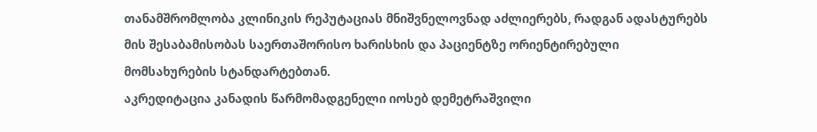თანამშრომლობა კლინიკის რეპუტაციას მნიშვნელოვნად აძლიერებს, რადგან ადასტურებს მის შესაბამისობას საერთაშორისო ხარისხის და პაციენტზე ორიენტირებული მომსახურების სტანდარტებთან.
აკრედიტაცია კანადის წარმომადგენელი იოსებ დემეტრაშვილი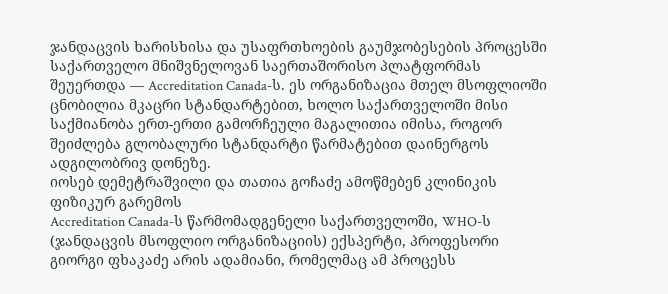ჯანდაცვის ხარისხისა და უსაფრთხოების გაუმჯობესების პროცესში საქართველო მნიშვნელოვან საერთაშორისო პლატფორმას შეუერთდა — Accreditation Canada-ს. ეს ორგანიზაცია მთელ მსოფლიოში ცნობილია მკაცრი სტანდარტებით, ხოლო საქართველოში მისი საქმიანობა ერთ-ერთი გამორჩეული მაგალითია იმისა, როგორ შეიძლება გლობალური სტანდარტი წარმატებით დაინერგოს ადგილობრივ დონეზე.
იოსებ დემეტრაშვილი და თათია გოჩაძე ამოწმებენ კლინიკის ფიზიკურ გარემოს
Accreditation Canada-ს წარმომადგენელი საქართველოში, WHO-ს (ჯანდაცვის მსოფლიო ორგანიზაციის) ექსპერტი, პროფესორი გიორგი ფხაკაძე არის ადამიანი, რომელმაც ამ პროცესს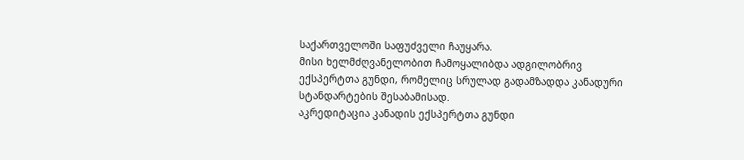საქართველოში საფუძველი ჩაუყარა.
მისი ხელმძღვანელობით ჩამოყალიბდა ადგილობრივ ექსპერტთა გუნდი, რომელიც სრულად გადამზადდა კანადური სტანდარტების შესაბამისად.
აკრედიტაცია კანადის ექსპერტთა გუნდი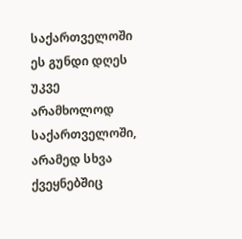საქართველოში
ეს გუნდი დღეს უკვე არამხოლოდ საქართველოში, არამედ სხვა ქვეყნებშიც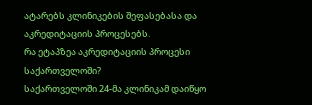ატარებს კლინიკების შეფასებასა და აკრედიტაციის პროცესებს.
რა ეტაპზეა აკრედიტაციის პროცესი საქართველოში?
საქართველოში 24-მა კლინიკამ დაიწყო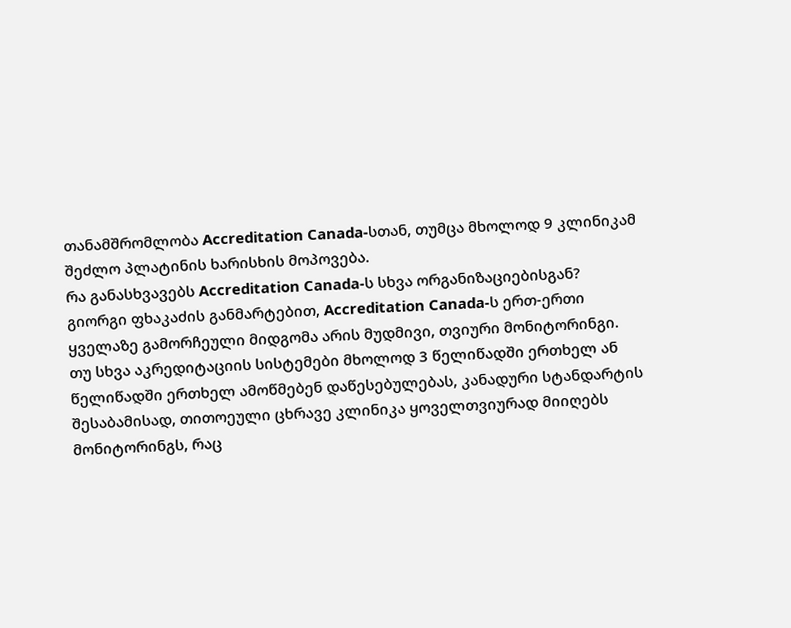თანამშრომლობა Accreditation Canada-სთან, თუმცა მხოლოდ 9 კლინიკამ შეძლო პლატინის ხარისხის მოპოვება.
რა განასხვავებს Accreditation Canada-ს სხვა ორგანიზაციებისგან?
გიორგი ფხაკაძის განმარტებით, Accreditation Canada-ს ერთ-ერთი ყველაზე გამორჩეული მიდგომა არის მუდმივი, თვიური მონიტორინგი.
თუ სხვა აკრედიტაციის სისტემები მხოლოდ 3 წელიწადში ერთხელ ან წელიწადში ერთხელ ამოწმებენ დაწესებულებას, კანადური სტანდარტის შესაბამისად, თითოეული ცხრავე კლინიკა ყოველთვიურად მიიღებს მონიტორინგს, რაც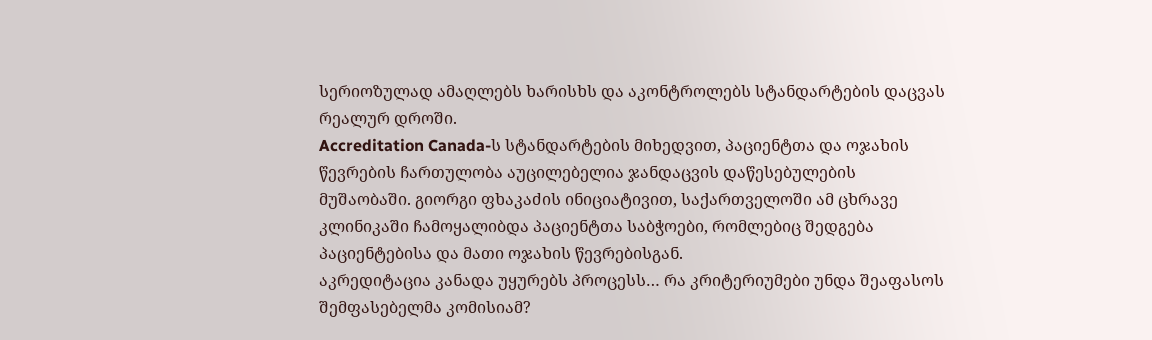სერიოზულად ამაღლებს ხარისხს და აკონტროლებს სტანდარტების დაცვას რეალურ დროში.
Accreditation Canada-ს სტანდარტების მიხედვით, პაციენტთა და ოჯახის წევრების ჩართულობა აუცილებელია ჯანდაცვის დაწესებულების მუშაობაში. გიორგი ფხაკაძის ინიციატივით, საქართველოში ამ ცხრავე კლინიკაში ჩამოყალიბდა პაციენტთა საბჭოები, რომლებიც შედგება პაციენტებისა და მათი ოჯახის წევრებისგან.
აკრედიტაცია კანადა უყურებს პროცესს… რა კრიტერიუმები უნდა შეაფასოს შემფასებელმა კომისიამ?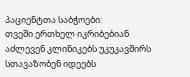პაციენტთა საბჭოები:
თვეში ერთხელ იკრიბებიან
აძლევენ კლინიკებს უკუკავშირს
სთავაზობენ იდეებს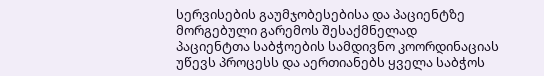სერვისების გაუმჯობესებისა და პაციენტზე მორგებული გარემოს შესაქმნელად
პაციენტთა საბჭოების სამდივნო კოორდინაციას უწევს პროცესს და აერთიანებს ყველა საბჭოს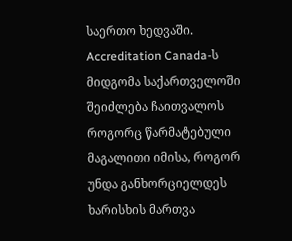საერთო ხედვაში.
Accreditation Canada-ს მიდგომა საქართველოში შეიძლება ჩაითვალოს როგორც წარმატებული მაგალითი იმისა, როგორ უნდა განხორციელდეს ხარისხის მართვა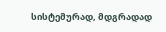სისტემურად, მდგრადად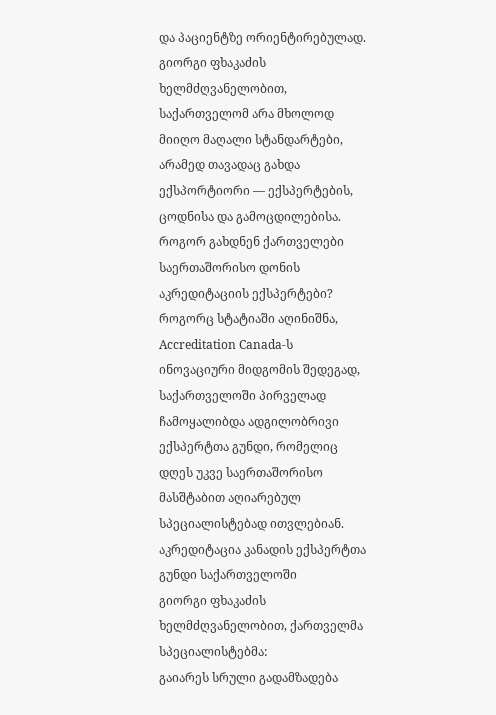და პაციენტზე ორიენტირებულად. გიორგი ფხაკაძის ხელმძღვანელობით, საქართველომ არა მხოლოდ მიიღო მაღალი სტანდარტები, არამედ თავადაც გახდა ექსპორტიორი — ექსპერტების, ცოდნისა და გამოცდილებისა.
როგორ გახდნენ ქართველები საერთაშორისო დონის აკრედიტაციის ექსპერტები?
როგორც სტატიაში აღინიშნა, Accreditation Canada-ს ინოვაციური მიდგომის შედეგად, საქართველოში პირველად ჩამოყალიბდა ადგილობრივი ექსპერტთა გუნდი, რომელიც დღეს უკვე საერთაშორისო მასშტაბით აღიარებულ სპეციალისტებად ითვლებიან.
აკრედიტაცია კანადის ექსპერტთა გუნდი საქართველოში
გიორგი ფხაკაძის ხელმძღვანელობით, ქართველმა სპეციალისტებმა:
გაიარეს სრული გადამზადება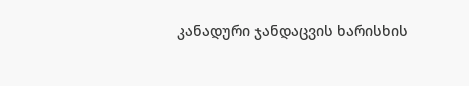კანადური ჯანდაცვის ხარისხის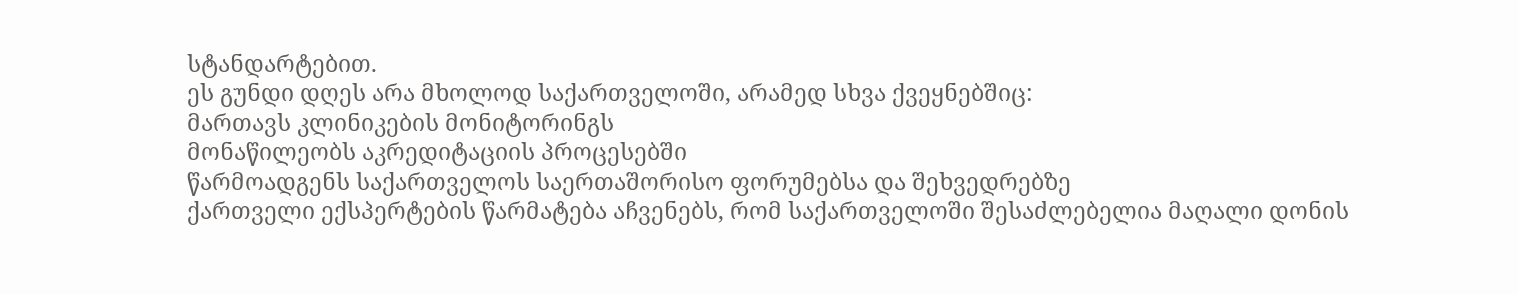სტანდარტებით.
ეს გუნდი დღეს არა მხოლოდ საქართველოში, არამედ სხვა ქვეყნებშიც:
მართავს კლინიკების მონიტორინგს
მონაწილეობს აკრედიტაციის პროცესებში
წარმოადგენს საქართველოს საერთაშორისო ფორუმებსა და შეხვედრებზე
ქართველი ექსპერტების წარმატება აჩვენებს, რომ საქართველოში შესაძლებელია მაღალი დონის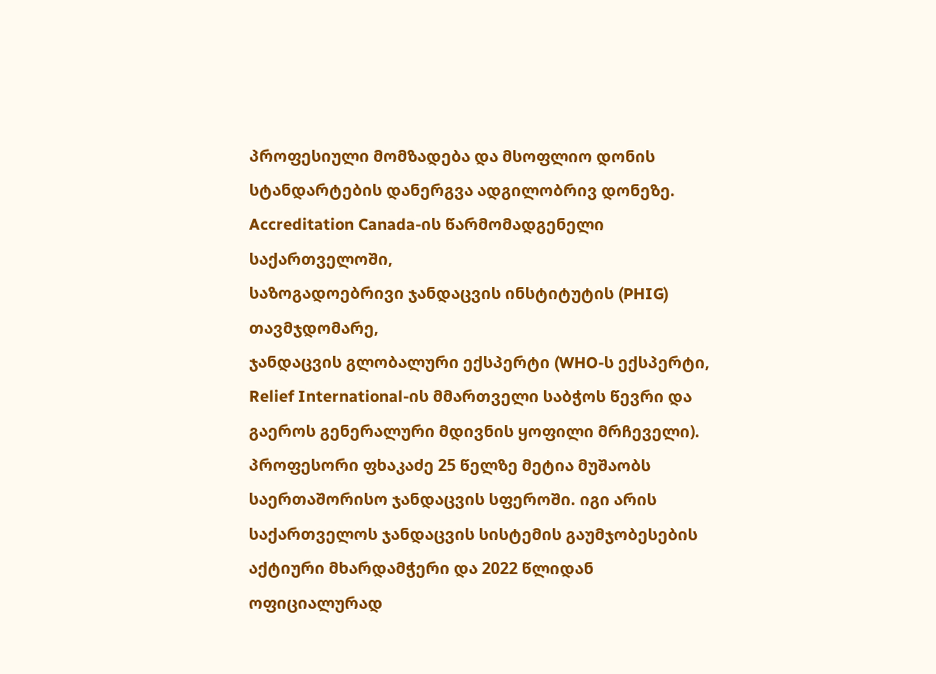პროფესიული მომზადება და მსოფლიო დონის სტანდარტების დანერგვა ადგილობრივ დონეზე.
Accreditation Canada-ის წარმომადგენელი საქართველოში,
საზოგადოებრივი ჯანდაცვის ინსტიტუტის (PHIG) თავმჯდომარე,
ჯანდაცვის გლობალური ექსპერტი (WHO-ს ექსპერტი, Relief International-ის მმართველი საბჭოს წევრი და გაეროს გენერალური მდივნის ყოფილი მრჩეველი).
პროფესორი ფხაკაძე 25 წელზე მეტია მუშაობს საერთაშორისო ჯანდაცვის სფეროში. იგი არის საქართველოს ჯანდაცვის სისტემის გაუმჯობესების აქტიური მხარდამჭერი და 2022 წლიდან ოფიციალურად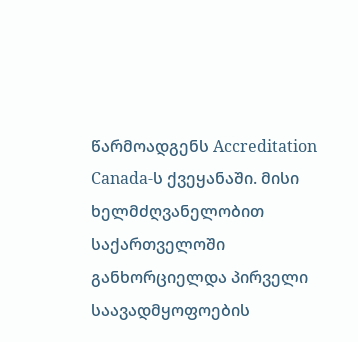წარმოადგენს Accreditation Canada-ს ქვეყანაში. მისი ხელმძღვანელობით საქართველოში განხორციელდა პირველი საავადმყოფოების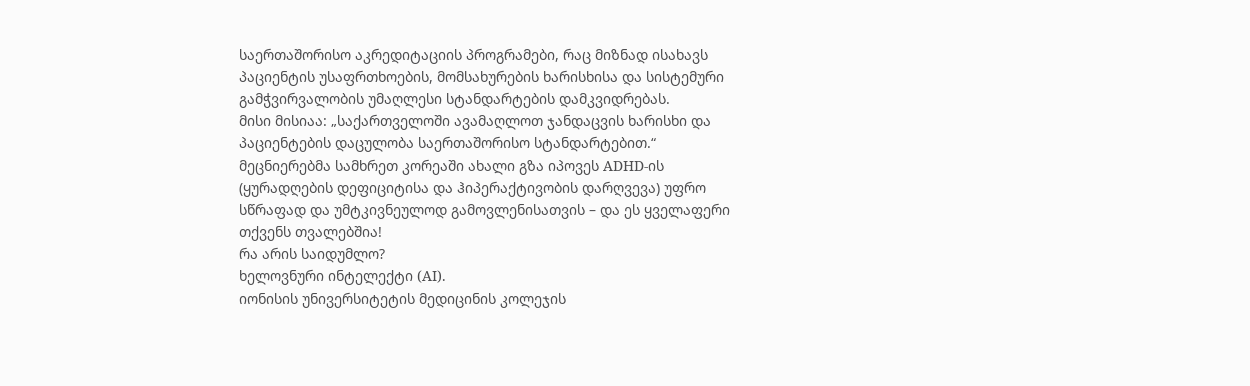საერთაშორისო აკრედიტაციის პროგრამები, რაც მიზნად ისახავს პაციენტის უსაფრთხოების, მომსახურების ხარისხისა და სისტემური გამჭვირვალობის უმაღლესი სტანდარტების დამკვიდრებას.
მისი მისიაა: „საქართველოში ავამაღლოთ ჯანდაცვის ხარისხი და პაციენტების დაცულობა საერთაშორისო სტანდარტებით.“
მეცნიერებმა სამხრეთ კორეაში ახალი გზა იპოვეს ADHD-ის (ყურადღების დეფიციტისა და ჰიპერაქტივობის დარღვევა) უფრო სწრაფად და უმტკივნეულოდ გამოვლენისათვის – და ეს ყველაფერი თქვენს თვალებშია!
რა არის საიდუმლო?
ხელოვნური ინტელექტი (AI).
იონისის უნივერსიტეტის მედიცინის კოლეჯის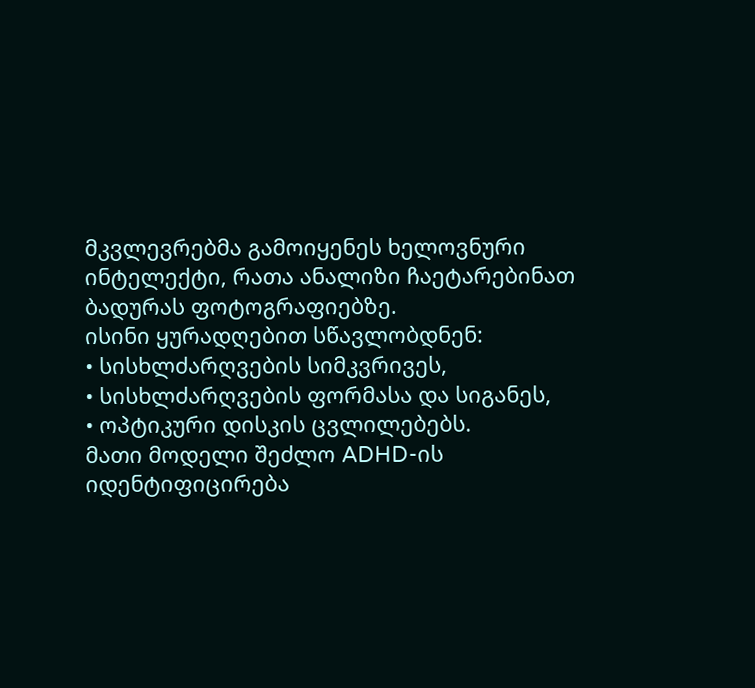მკვლევრებმა გამოიყენეს ხელოვნური ინტელექტი, რათა ანალიზი ჩაეტარებინათ ბადურას ფოტოგრაფიებზე.
ისინი ყურადღებით სწავლობდნენ:
• სისხლძარღვების სიმკვრივეს,
• სისხლძარღვების ფორმასა და სიგანეს,
• ოპტიკური დისკის ცვლილებებს.
მათი მოდელი შეძლო ADHD-ის იდენტიფიცირება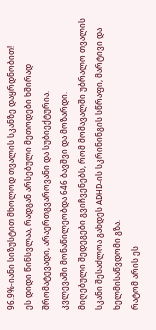96.9%-იანი სიზუსტით მხოლოდ თვალის სკანზე დაყრდნობით!
ეს დიდი წინსვლაა, რადგან არსებული მეთოდები ხშირად შრომატევადი, არაერთგვაროვანი და სუბიექტურია.
კვლევაში მონაწილეობდა 646 ბავშვი და მოზარდი.
მიღებული შედეგები გვიჩვენებს, რომ მომავალში უბრალო თვალის სკანი შესაძლოა გახდეს ADHD-ის სკრინინგის სწრაფი, მარტივი და ხელმისაწვდომი გზა.
რატომ არის ეს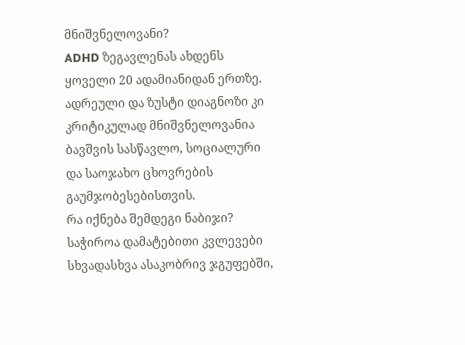მნიშვნელოვანი?
ADHD ზეგავლენას ახდენს ყოველი 20 ადამიანიდან ერთზე.
ადრეული და ზუსტი დიაგნოზი კი კრიტიკულად მნიშვნელოვანია ბავშვის სასწავლო, სოციალური და საოჯახო ცხოვრების გაუმჯობესებისთვის.
რა იქნება შემდეგი ნაბიჯი?
საჭიროა დამატებითი კვლევები სხვადასხვა ასაკობრივ ჯგუფებში,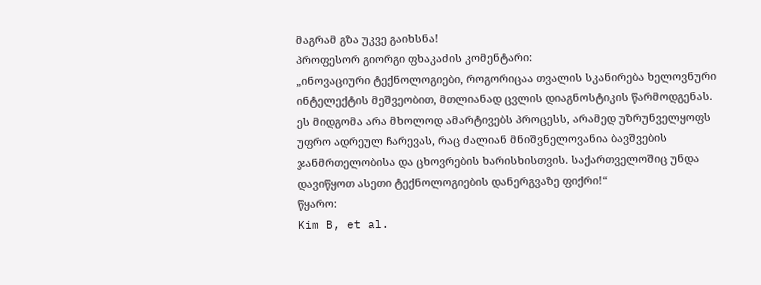მაგრამ გზა უკვე გაიხსნა!
პროფესორ გიორგი ფხაკაძის კომენტარი:
„ინოვაციური ტექნოლოგიები, როგორიცაა თვალის სკანირება ხელოვნური ინტელექტის მეშვეობით, მთლიანად ცვლის დიაგნოსტიკის წარმოდგენას.
ეს მიდგომა არა მხოლოდ ამარტივებს პროცესს, არამედ უზრუნველყოფს უფრო ადრეულ ჩარევას, რაც ძალიან მნიშვნელოვანია ბავშვების ჯანმრთელობისა და ცხოვრების ხარისხისთვის. საქართველოშიც უნდა დავიწყოთ ასეთი ტექნოლოგიების დანერგვაზე ფიქრი!“
წყარო:
Kim B, et al.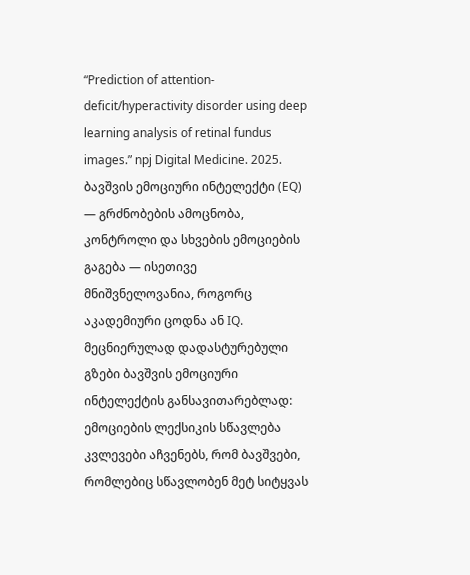“Prediction of attention-deficit/hyperactivity disorder using deep learning analysis of retinal fundus images.” npj Digital Medicine. 2025.
ბავშვის ემოციური ინტელექტი (EQ) — გრძნობების ამოცნობა, კონტროლი და სხვების ემოციების გაგება — ისეთივე მნიშვნელოვანია, როგორც აკადემიური ცოდნა ან IQ.
მეცნიერულად დადასტურებული გზები ბავშვის ემოციური ინტელექტის განსავითარებლად:
ემოციების ლექსიკის სწავლება
კვლევები აჩვენებს, რომ ბავშვები, რომლებიც სწავლობენ მეტ სიტყვას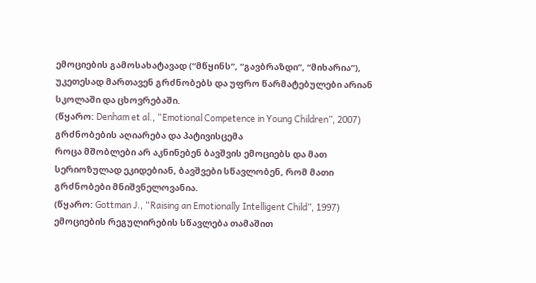ემოციების გამოსახატავად (“მწყინს”, “გავბრაზდი”, “მიხარია”), უკეთესად მართავენ გრძნობებს და უფრო წარმატებულები არიან სკოლაში და ცხოვრებაში.
(წყარო: Denham et al., “Emotional Competence in Young Children”, 2007)
გრძნობების აღიარება და პატივისცემა
როცა მშობლები არ აკნინებენ ბავშვის ემოციებს და მათ სერიოზულად ეკიდებიან, ბავშვები სწავლობენ, რომ მათი გრძნობები მნიშვნელოვანია.
(წყარო: Gottman J., “Raising an Emotionally Intelligent Child”, 1997)
ემოციების რეგულირების სწავლება თამაშით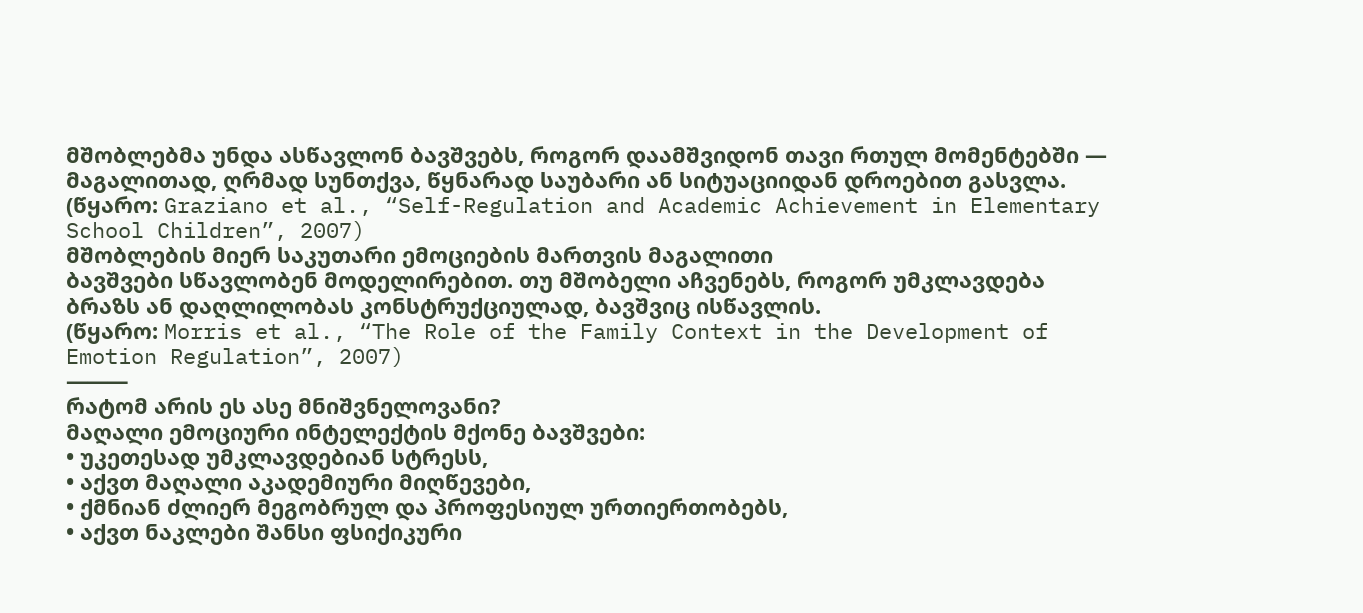მშობლებმა უნდა ასწავლონ ბავშვებს, როგორ დაამშვიდონ თავი რთულ მომენტებში — მაგალითად, ღრმად სუნთქვა, წყნარად საუბარი ან სიტუაციიდან დროებით გასვლა.
(წყარო: Graziano et al., “Self-Regulation and Academic Achievement in Elementary School Children”, 2007)
მშობლების მიერ საკუთარი ემოციების მართვის მაგალითი
ბავშვები სწავლობენ მოდელირებით. თუ მშობელი აჩვენებს, როგორ უმკლავდება ბრაზს ან დაღლილობას კონსტრუქციულად, ბავშვიც ისწავლის.
(წყარო: Morris et al., “The Role of the Family Context in the Development of Emotion Regulation”, 2007)
⸻
რატომ არის ეს ასე მნიშვნელოვანი?
მაღალი ემოციური ინტელექტის მქონე ბავშვები:
• უკეთესად უმკლავდებიან სტრესს,
• აქვთ მაღალი აკადემიური მიღწევები,
• ქმნიან ძლიერ მეგობრულ და პროფესიულ ურთიერთობებს,
• აქვთ ნაკლები შანსი ფსიქიკური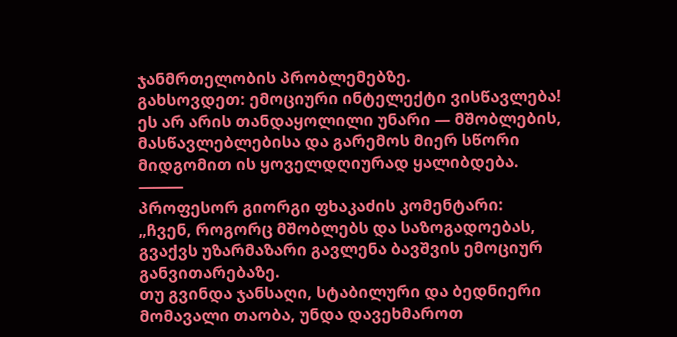ჯანმრთელობის პრობლემებზე.
გახსოვდეთ: ემოციური ინტელექტი ვისწავლება!
ეს არ არის თანდაყოლილი უნარი — მშობლების, მასწავლებლებისა და გარემოს მიერ სწორი მიდგომით ის ყოველდღიურად ყალიბდება.
⸻
პროფესორ გიორგი ფხაკაძის კომენტარი:
„ჩვენ, როგორც მშობლებს და საზოგადოებას, გვაქვს უზარმაზარი გავლენა ბავშვის ემოციურ განვითარებაზე.
თუ გვინდა ჯანსაღი, სტაბილური და ბედნიერი მომავალი თაობა, უნდა დავეხმაროთ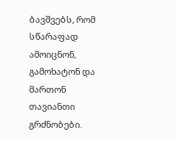ბავშვებს, რომ სწარაფად ამოიცნონ, გამოხატონ და მართონ თავიანთი გრძნობები.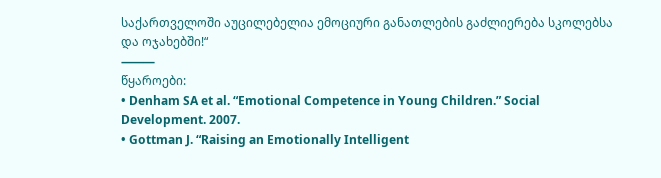საქართველოში აუცილებელია ემოციური განათლების გაძლიერება სკოლებსა და ოჯახებში!“
⸻
წყაროები:
• Denham SA et al. “Emotional Competence in Young Children.” Social Development. 2007.
• Gottman J. “Raising an Emotionally Intelligent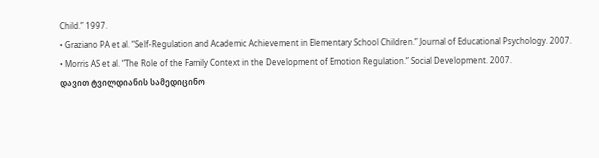Child.” 1997.
• Graziano PA et al. “Self-Regulation and Academic Achievement in Elementary School Children.” Journal of Educational Psychology. 2007.
• Morris AS et al. “The Role of the Family Context in the Development of Emotion Regulation.” Social Development. 2007.
დავით ტვილდიანის სამედიცინო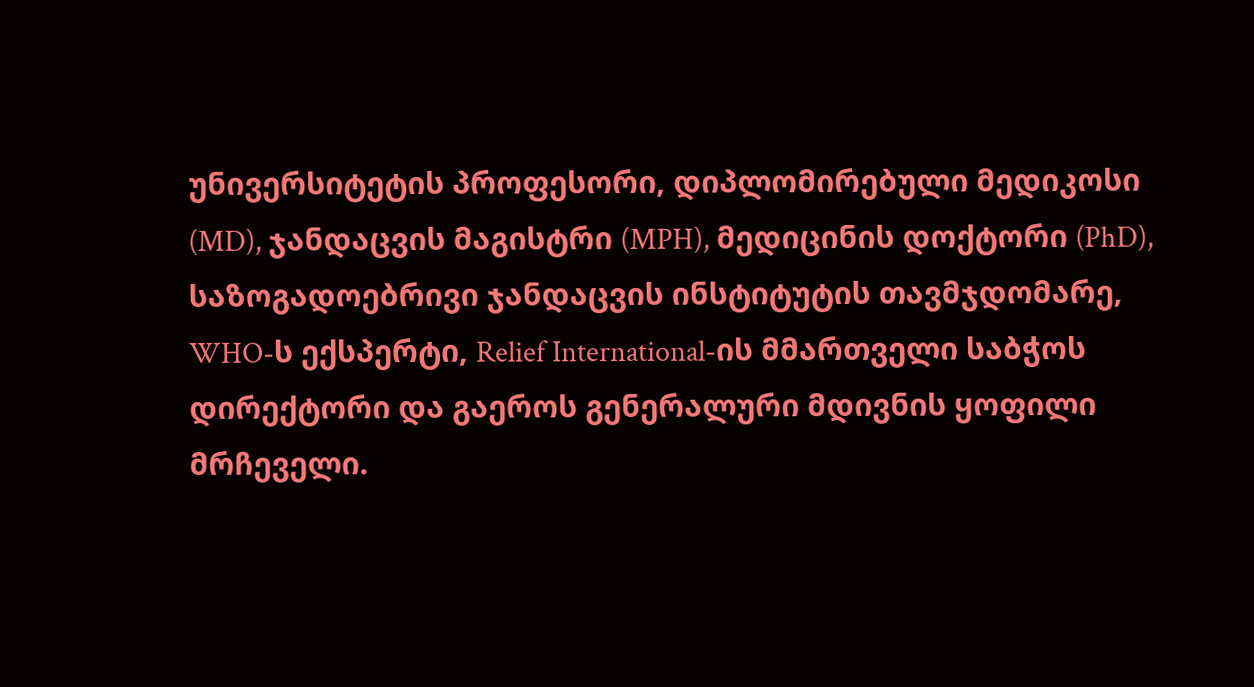უნივერსიტეტის პროფესორი, დიპლომირებული მედიკოსი (MD), ჯანდაცვის მაგისტრი (MPH), მედიცინის დოქტორი (PhD), საზოგადოებრივი ჯანდაცვის ინსტიტუტის თავმჯდომარე, WHO-ს ექსპერტი, Relief International-ის მმართველი საბჭოს დირექტორი და გაეროს გენერალური მდივნის ყოფილი მრჩეველი.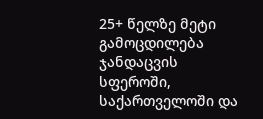25+ წელზე მეტი გამოცდილება ჯანდაცვის სფეროში, საქართველოში და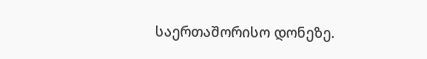საერთაშორისო დონეზე.